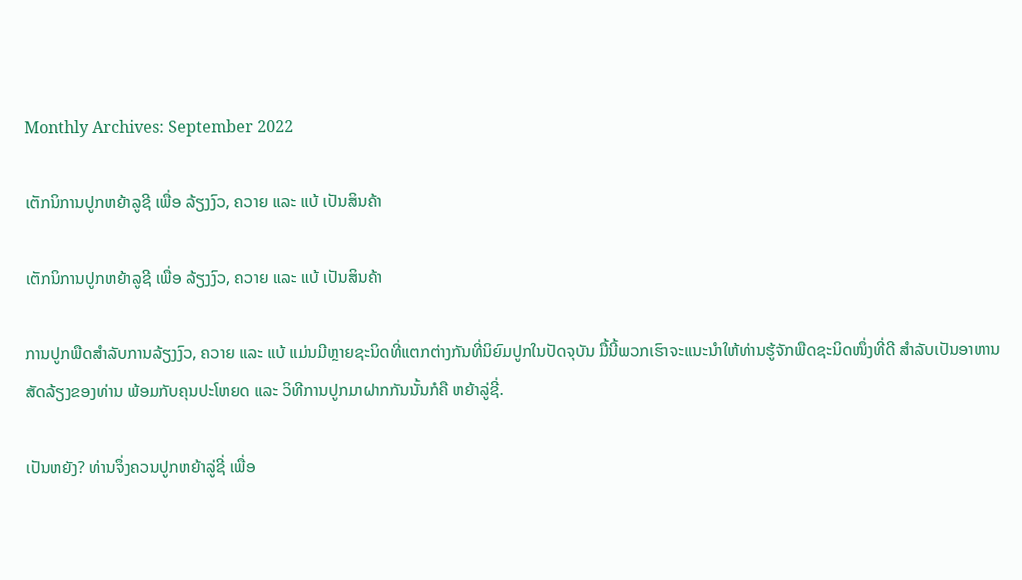Monthly Archives: September 2022

ເຕັກນິການປູກຫຍ້າລູຊີ ເພື່ອ ລ້ຽງງົວ, ຄວາຍ ແລະ ແບ້ ເປັນສິນຄ້າ

ເຕັກນິການປູກຫຍ້າລູຊີ ເພື່ອ ລ້ຽງງົວ, ຄວາຍ ແລະ ແບ້ ເປັນສິນຄ້າ

ການປູກພືດສຳລັບການລ້ຽງງົວ, ຄວາຍ ແລະ ແບ້ ແມ່ນມີຫຼາຍຊະນິດທີ່ແຕກຕ່າງກັນທີ່ນິຍົມປູກໃນປັດຈຸບັນ ມື້ນີ້ພວກເຮົາຈະແນະນຳໃຫ້ທ່ານຮູ້ຈັກພືດຊະນິດໜຶ່ງທີ່ດີ ສຳລັບເປັນອາຫານສັດລ້ຽງຂອງທ່ານ ພ້ອມກັບຄຸນປະໂຫຍດ ແລະ ວິທີການປູກມາຝາກກັນນັ້ນກໍຄື ຫຍ້າລູ່ຊີ່.

ເປັນຫຍັງ? ທ່ານຈຶ່ງຄວນປູກຫຍ້າລູ່ຊີ່ ເພື່ອ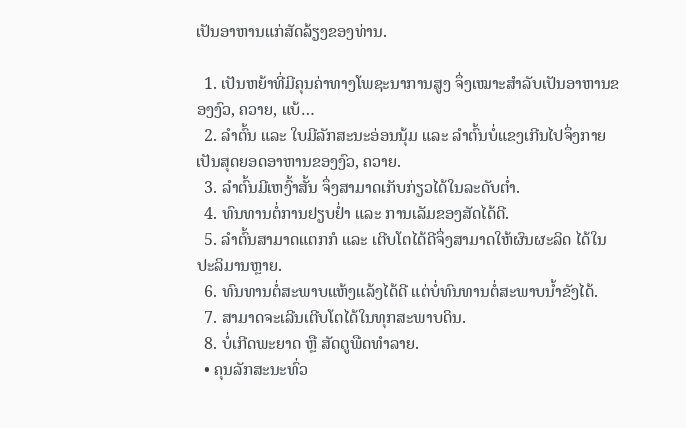ເປັນອາຫານແກ່ສັດລ້ຽງຂອງທ່ານ.

  1. ເປັນຫຍ້າທີ່ມີຄຸນຄ່າທາງໂພຊະນາການສູງ ຈຶ່ງເໝາະສຳລັບເປັນອາຫານຂອງງົວ, ຄວາຍ, ແບ້…
  2. ລຳຕົ້ນ ແລະ ໃບມີລັກສະນະອ່ອນນຸ້ມ ແລະ ລຳຕົ້ນບໍ່ແຂງເກີນໄປຈຶ່ງກາຍເປັນສຸດຍອດອາຫານຂອງງົວ, ຄວາຍ.
  3. ລຳຕົ້ນມີເຫງົ້າສັ້ນ ຈຶ່ງສາມາດເກັບກ່ຽວໄດ້ໃນລະດັບຕ່ຳ.
  4. ທົນທານຕໍ່ການຢຽບຢ່ຳ ແລະ ການເລັມຂອງສັດໄດ້ດີ.
  5. ລຳຕົ້ນສາມາດແຕກກໍ ແລະ ເຕີບໂຕໄດ້ດີຈຶ່ງສາມາດໃຫ້ຜົນຜະລິດ ໄດ້ໃນປະລິມານຫຼາຍ.
  6. ທົນທານຕໍ່ສະພາບແຫ້ງແລ້ງໄດ້ດີ ແຕ່ບໍ່ທົນທານຕໍ່ສະພາບນ້ຳຂັງໄດ້.
  7. ສາມາດຈະເລີນເຕີບໂຕໄດ້ໃນທຸກສະພາບດິນ.
  8. ບໍ່ເກີດພະຍາດ ຫຼື ສັດຕູພືດທຳລາຍ.
  • ຄຸນລັກສະນະທົ່ວ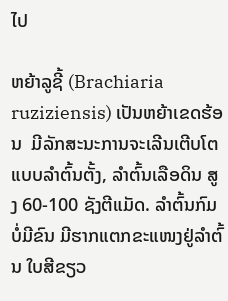ໄປ

ຫຍ້າລູຊີ້ (Brachiaria ruziziensis) ເປັນຫຍ້າເຂດຮ້ອນ  ມີລັກສະນະການຈະເລີນເຕີບໂຕ ແບບລຳຕົ້ນຕັ້ງ, ລຳຕົ້ນເລືອດິນ ສູງ 60-100 ຊັງຕີແມັດ. ລຳຕົ້ນກົມບໍ່ມີຂົນ ມີຮາກແຕກຂະແໜງຢູ່ລຳຕົ້ນ ໃບສີຂຽວ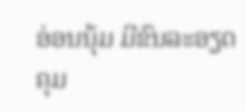ອ່ອນນຸ້ມ ມີຂົນລະອຽດຄຸມ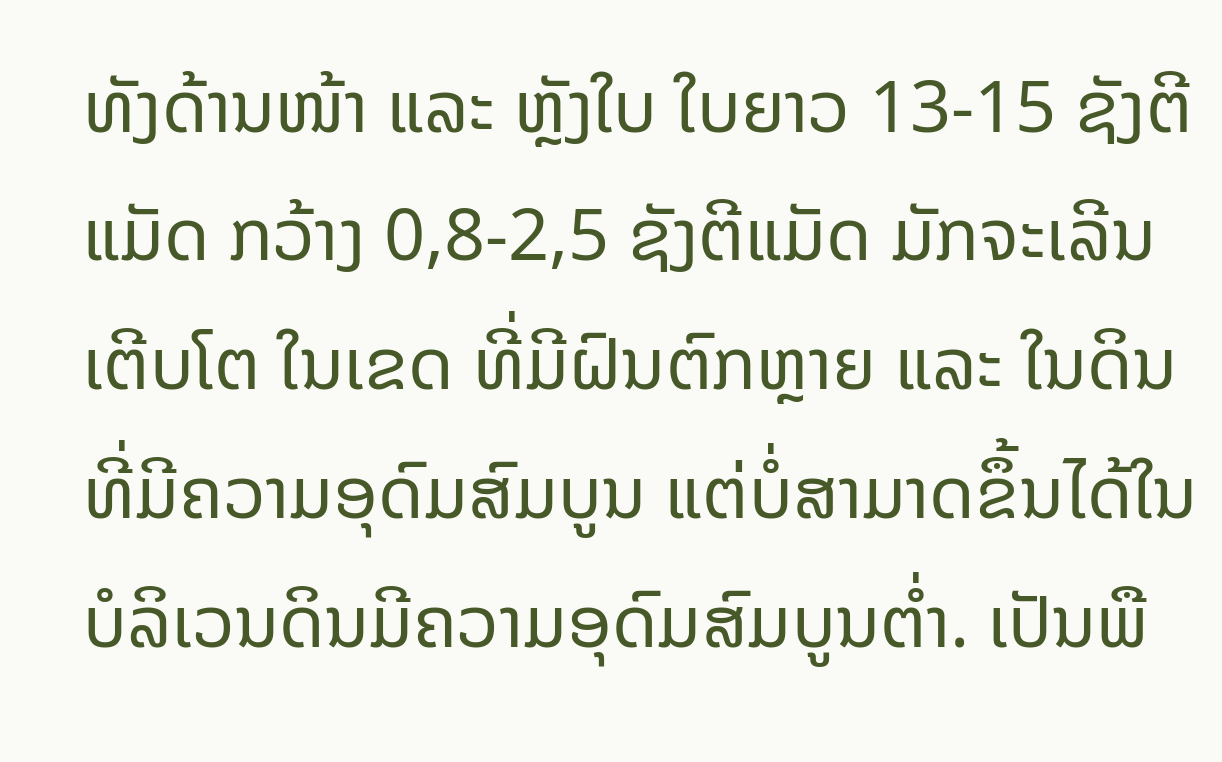ທັງດ້ານໜ້າ ແລະ ຫຼັງໃບ ໃບຍາວ 13-15 ຊັງຕີແມັດ ກວ້າງ 0,8-2,5 ຊັງຕີແມັດ ມັກຈະເລີນເຕີບໂຕ ໃນເຂດ ທີ່ມີຝົນຕົກຫຼາຍ ແລະ ໃນດິນທີ່ມີຄວາມອຸດົມສົມບູນ ແຕ່ບໍ່ສາມາດຂຶ້ນໄດ້ໃນບໍລິເວນດິນມີຄວາມອຸດົມສົມບູນຕ່ຳ. ເປັນພື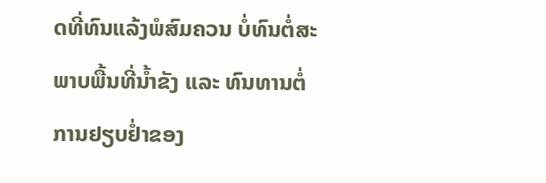ດທີ່ທົນແລ້ງພໍສົມຄວນ ບໍ່ທົນຕໍ່ສະພາບພື້ນທີ່ນ້ຳຂັງ ແລະ ທົນທານຕໍ່ການຢຽບຢໍ່າຂອງ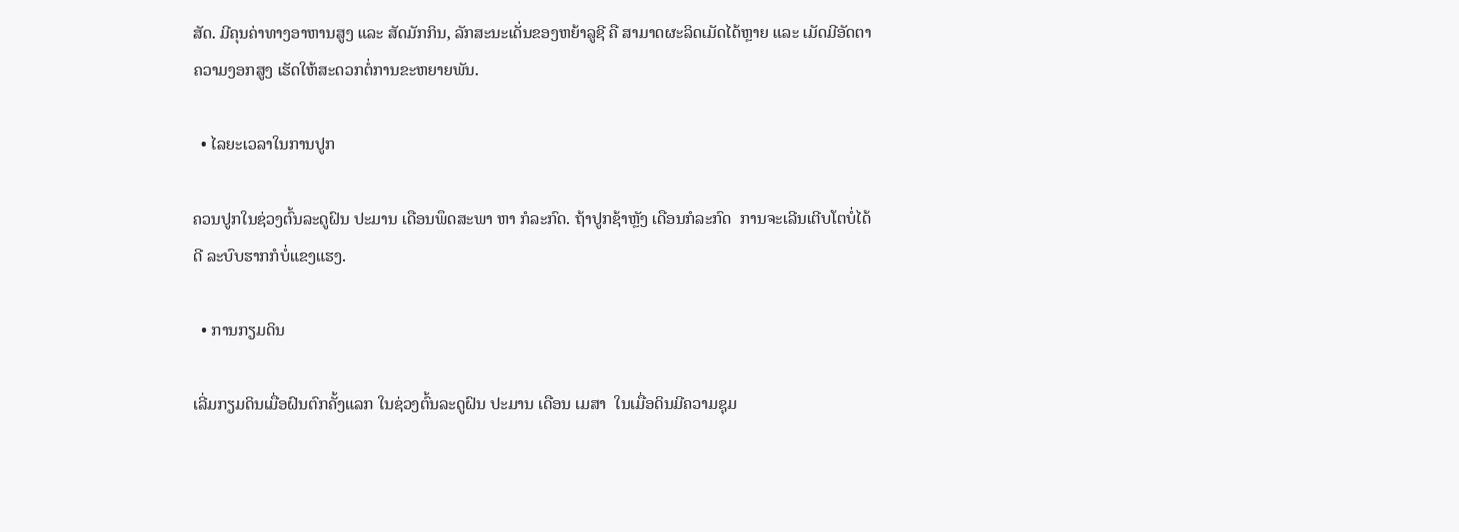ສັດ. ມີຄຸນຄ່າທາງອາຫານສູງ ແລະ ສັດມັກກິນ, ລັກສະນະເດັ່ນຂອງຫຍ້າລູຊີ ຄື ສາມາດຜະລິດເມັດໄດ້ຫຼາຍ ແລະ ເມັດມີອັດຕາຄວາມງອກສູງ ເຮັດໃຫ້ສະດວກຕໍ່ການຂະຫຍາຍພັນ.

  • ໄລຍະເວລາໃນການປູກ

ຄວນປູກໃນຊ່ວງຕົ້ນລະດູຝົນ ປະມານ ເດືອນພຶດສະພາ ຫາ ກໍລະກົດ. ຖ້າປູກຊ້າຫຼັງ ເດືອນກໍລະກົດ  ການຈະເລີນເຕີບໂຕບໍ່ໄດ້ດີ ລະບົບຮາກກໍບໍ່ແຂງແຮງ.

  • ການກຽມດິນ

ເລີ່ມກຽມດິນເມື່ອຝົນຕົກຄັ້ງແລກ ໃນຊ່ວງຕົ້ນລະດູຝົນ ປະມານ ເດືອນ ເມສາ  ໃນເມື່ອດິນມີຄວາມຊຸມ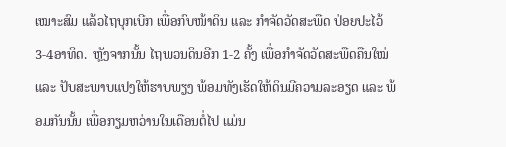ເໝາະສົມ ແລ້ວໄຖບຸກເບີກ ເພື່ອກົບໜ້າດິນ ແລະ ກຳຈັດວັດສະພືດ ປ່ອຍປະໄວ້ 3-4ອາທິດ.  ຫຼັງຈາກນັ້ນ ໄຖພວນດິນອີກ 1-2 ຄັ້ງ ເພື່ອກຳຈັດວັດສະພືດຄືນໃໝ່ ແລະ ປັບສະພາບແປງໃຫ້ຮາບພຽງ ພ້ອມທັງເຮັດໃຫ້ດິນມີຄວາມລະອຽດ ແລະ ພ້ອມກັນນັ້ນ ເພື່ອກຽມຫວ່ານໃນເດືອນຕໍ່ໄປ ແມ່ນ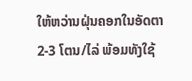ໃຫ້ຫວ່ານຝຸ່ນຄອກໃນອັດຕາ 2-3 ໂຕນ/ໄລ່ ພ້ອມທັງໃຊ້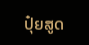ປຸ໋ຍສູດ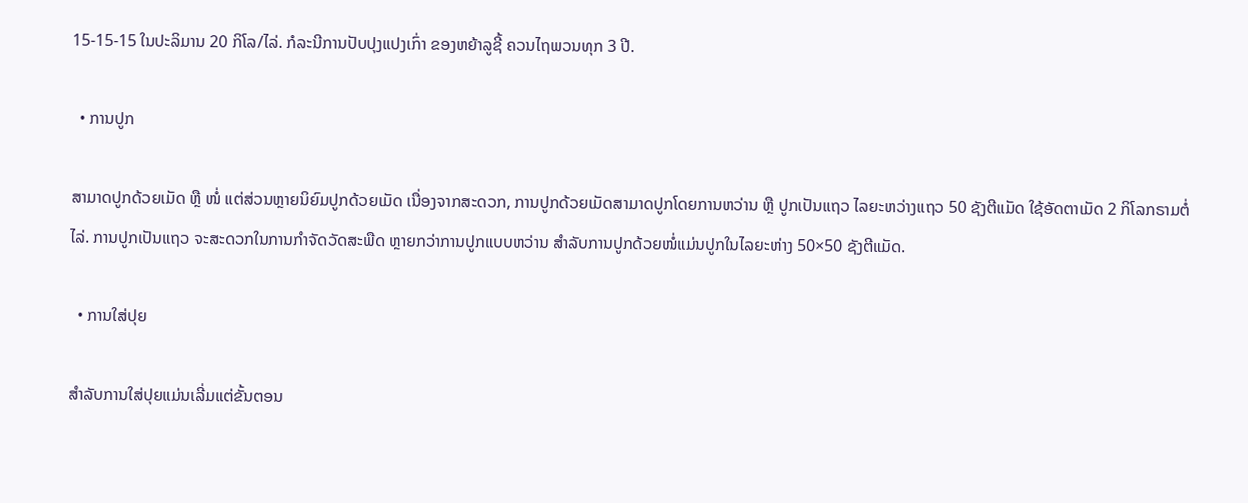15-15-15 ໃນປະລິມານ 20 ກິໂລ/ໄລ່. ກໍລະນີການປັບປຸງແປງເກົ່າ ຂອງຫຍ້າລູຊີ້ ຄວນໄຖພວນທຸກ 3 ປີ.

  • ການປູກ

ສາມາດປູກດ້ວຍເມັດ ຫຼື ໜໍ່ ແຕ່ສ່ວນຫຼາຍນິຍົມປູກດ້ວຍເມັດ ເນື່ອງຈາກສະດວກ, ການປູກດ້ວຍເມັດສາມາດປູກໂດຍການຫວ່ານ ຫຼື ປູກເປັນແຖວ ໄລຍະຫວ່າງແຖວ 50 ຊັງຕີແມັດ ໃຊ້ອັດຕາເມັດ 2 ກິໂລກຣາມຕໍ່ໄລ່. ການປູກເປັນແຖວ ຈະສະດວກໃນການກຳຈັດວັດສະພືດ ຫຼາຍກວ່າການປູກແບບຫວ່ານ ສຳລັບການປູກດ້ວຍໜໍ່ແມ່ນປູກໃນໄລຍະຫ່າງ 50×50 ຊັງຕີແມັດ.

  • ການໃສ່ປຸຍ

ສຳລັບການໃສ່ປຸຍແມ່ນເລີ່ມແຕ່ຂັ້ນຕອນ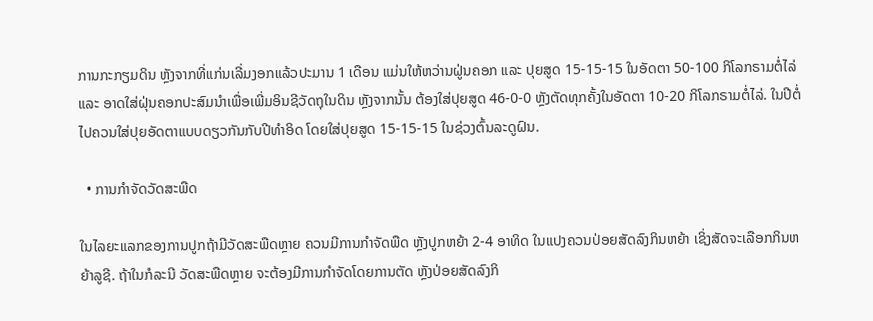ການກະກຽມດິນ ຫຼັງຈາກທີ່ແກ່ນເລີ່ມງອກແລ້ວປະມານ 1 ເດືອນ ແມ່ນໃຫ້ຫວ່ານຝູ່ນຄອກ ແລະ ປຸຍສູດ 15-15-15 ໃນອັດຕາ 50-100 ກິໂລກຣາມຕໍ່ໄລ່ ແລະ ອາດໃສ່ຝຸ່ນຄອກປະສົມນຳເພື່ອເພີ່ມອິນຊີວັດຖຸໃນດິນ ຫຼັງຈາກນັ້ນ ຕ້ອງໃສ່ປຸຍສູດ 46-0-0 ຫຼັງຕັດທຸກຄັ້ງໃນອັດຕາ 10-20 ກິໂລກຣາມຕໍ່ໄລ່. ໃນປີຕໍ່ໄປຄວນໃສ່ປຸຍອັດຕາແບບດຽວກັນກັບປີທຳອິດ ໂດຍໃສ່ປຸຍສູດ 15-15-15 ໃນຊ່ວງຕົ້ນລະດູຝົນ.

  • ການກຳຈັດວັດສະພືດ

ໃນໄລຍະແລກຂອງການປູກຖ້າມີວັດສະພືດຫຼາຍ ຄວນມີການກຳຈັດພືດ ຫຼັງປູກຫຍ້າ 2-4 ອາທິດ ໃນແປງຄວນປ່ອຍສັດລົງກິນຫຍ້າ ເຊິ່ງສັດຈະເລືອກກິນຫຍ້າລູຊີ. ຖ້າໃນກໍລະນີ ວັດສະພືດຫຼາຍ ຈະຕ້ອງມີການກຳຈັດໂດຍການຕັດ ຫຼັງປ່ອຍສັດລົງກິ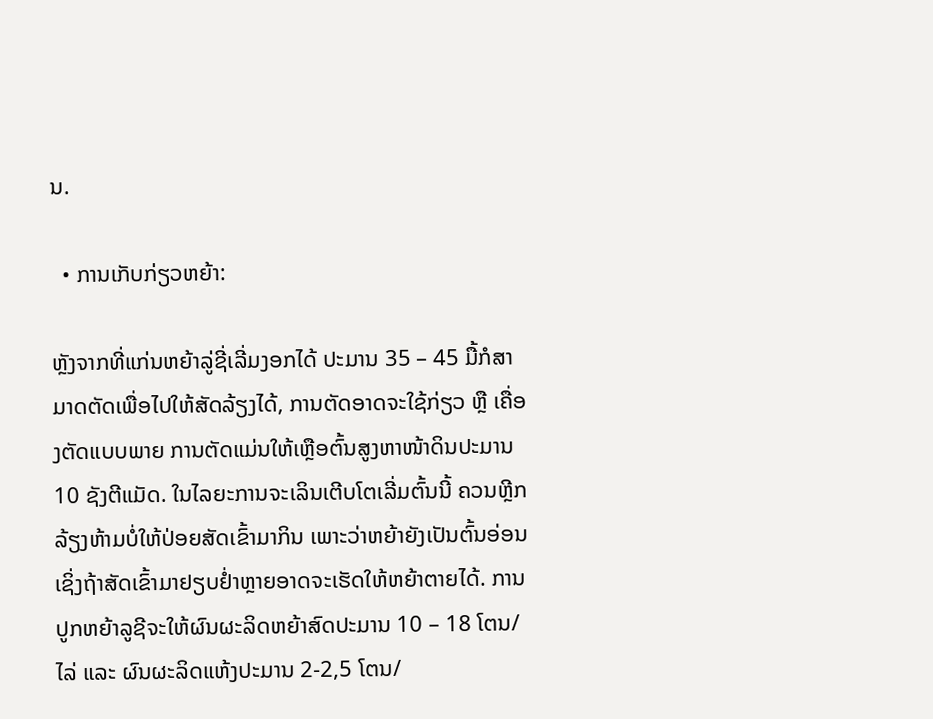ນ.

  • ການເກັບກ່ຽວຫຍ້າ:

ຫຼັງຈາກທີ່ແກ່ນຫຍ້າລູ່ຊີ່ເລີ່ມງອກໄດ້ ປະມານ 35 – 45 ມື້ກໍສາມາດຕັດເພື່ອໄປໃຫ້ສັດລ້ຽງໄດ້, ການຕັດອາດຈະໃຊ້ກ່ຽວ ຫຼື ເຄື່ອງຕັດແບບພາຍ ການຕັດແມ່ນໃຫ້ເຫຼືອຕົ້ນສູງຫາໜ້າດິນປະມານ 10 ຊັງຕີແມັດ. ໃນໄລຍະການຈະເລິນເຕີບໂຕເລີ່ມຕົ້ນນີ້ ຄວນຫຼີກລ້ຽງຫ້າມບໍ່ໃຫ້ປ່ອຍສັດເຂົ້າມາກິນ ເພາະວ່າຫຍ້າຍັງເປັນຕົ້ນອ່ອນ ເຊິ່ງຖ້າສັດເຂົ້າມາຢຽບຢໍ່າຫຼາຍອາດຈະເຮັດໃຫ້ຫຍ້າຕາຍໄດ້. ການປູກຫຍ້າລູຊີຈະໃຫ້ຜົນຜະລິດຫຍ້າສົດປະມານ 10 – 18 ໂຕນ/ໄລ່ ແລະ ຜົນຜະລິດແຫ້ງປະມານ 2-2,5 ໂຕນ/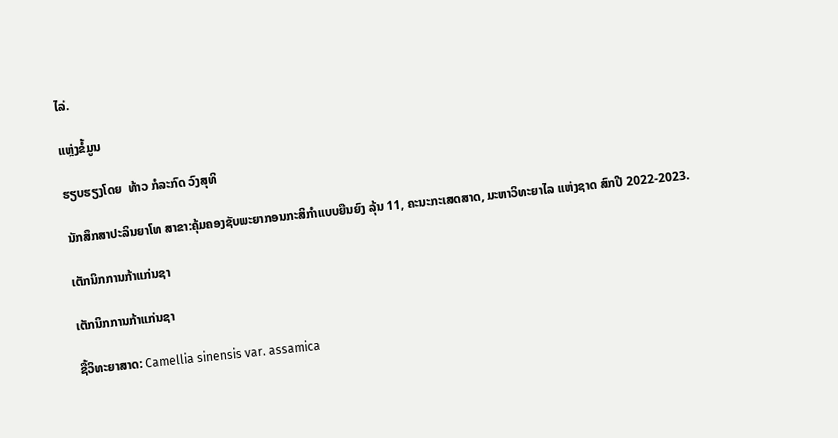ໄລ່.

ແຫຼ່ງຂໍ້ມູນ

ຮຽບຮຽງໂດຍ  ທ້າວ ກໍລະກົດ ວົງສຸທິ

ນັກສຶກສາປະລິນຍາໂທ ສາຂາ:ຄຸ້ມຄອງຊັບພະຍາກອນກະສິກໍາແບບຍືນຍົງ ລຸ້ນ 11, ຄະນະກະເສດສາດ, ມະຫາວິທະຍາໄລ ແຫ່ງຊາດ ສົກປີ 2022-2023.

ເຕັກນິກການກ້າແກ່ນຊາ

ເຕັກນິກການກ້າແກ່ນຊາ

ຊື້ວິທະຍາສາດ: Camellia sinensis var. assamica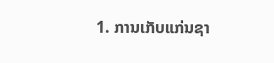1. ການເກັບແກ່ນຊາ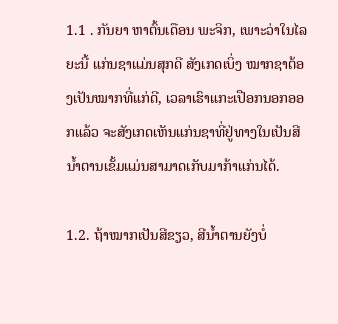1.1 . ກັນຍາ ຫາຕົ້ນເດືອນ ພະຈິກ, ເພາະວ່າໃນໄລຍະນີ້ ແກ່ນຊາແມ່ນສຸກດີ ສັງເກດເບິ່ງ ໝາກຊາຕ້ອງເປັນໝາກທີ່ແກ່ດີ, ເວລາເຮົາແກະເປືອກນອກອອກແລ້ວ ຈະສັງເກດເຫັນແກ່ນຊາທີ່ຢູ່ທາງໃນເປັນສີນໍ້າຕານເຂັ້ມແມ່ນສາມາດເກັບມາກ້າແກ່ນໄດ້.

1.2. ຖ້າໝາກເປັນສີຂຽວ, ສີນໍ້າຕານຍັງບໍ່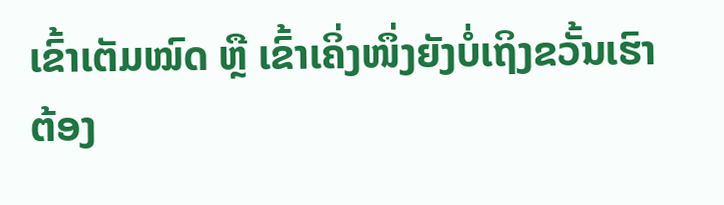ເຂົ້າເຕັມໝົດ ຫຼື ເຂົ້າເຄິ່ງໜຶ່ງຍັງບໍ່ເຖິງຂວັ້ນເຮົາຕ້ອງ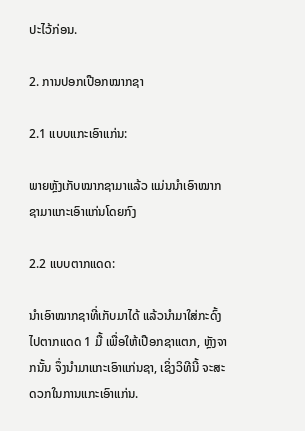ປະໄວ້ກ່ອນ.

2. ການປອກເປືອກໝາກຊາ

2.1 ແບບແກະເອົາແກ່ນ:

ພາຍຫຼັງເກັບໝາກຊາມາແລ້ວ ແມ່ນນໍາເອົາໝາກຊາມາແກະເອົາແກ່ນໂດຍກົງ

2.2 ແບບຕາກແດດ:

ນໍາເອົາໝາກຊາທີ່ເກັບມາໄດ້ ແລ້ວນໍາມາໃສ່ກະດົ້ງ ໄປຕາກແດດ 1 ມື້ ເພື່ອໃຫ້ເປືອກຊາແຕກ, ຫຼັງຈາກນັ້ນ ຈຶ່ງນໍາມາແກະເອົາແກ່ນຊາ, ເຊິ່ງວິທີນີ້ ຈະສະດວກໃນການແກະເອົາແກ່ນ.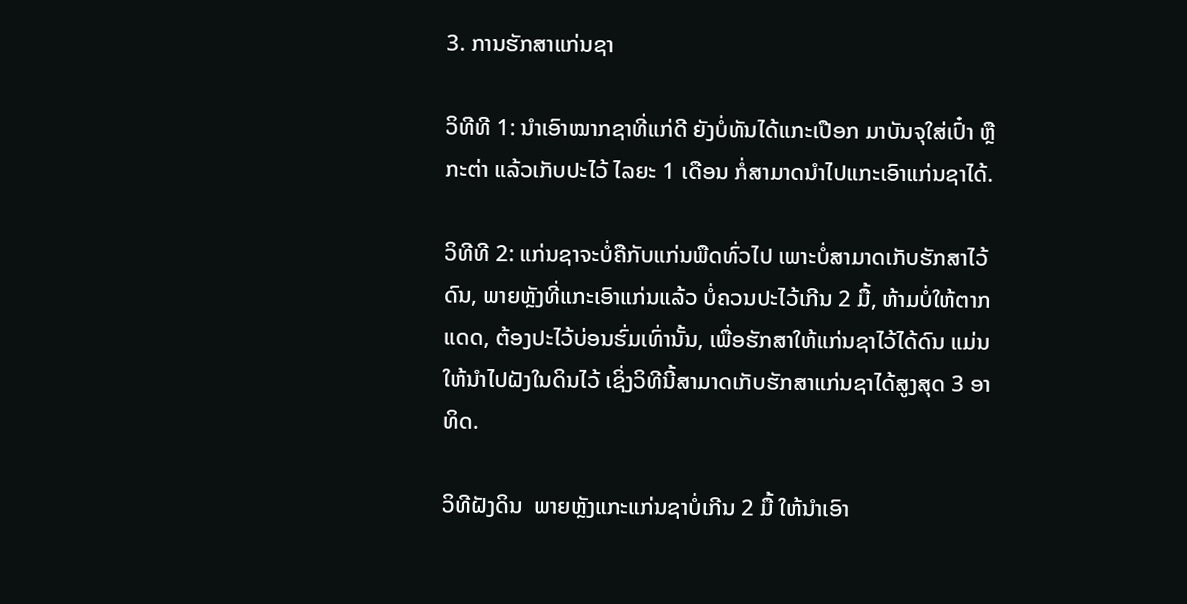3. ການຮັກສາແກ່ນຊາ

ວິທີທີ 1: ນໍາເອົາໝາກຊາທີ່ແກ່ດີ ຍັງບໍ່ທັນໄດ້ແກະເປືອກ ມາບັນຈຸໃສ່ເປົ໋າ ຫຼື ກະຕ່າ ແລ້ວເກັບປະໄວ້ ໄລຍະ 1 ເດືອນ ກໍ່ສາມາດນໍາໄປແກະເອົາແກ່ນຊາໄດ້.

ວິທີທີ 2: ແກ່ນຊາຈະບໍ່ຄືກັບແກ່ນພືດທົ່ວໄປ ເພາະບໍ່ສາມາດເກັບຮັກສາໄວ້ດົນ, ພາຍຫຼັງທີ່ແກະເອົາແກ່ນແລ້ວ ບໍ່ຄວນປະໄວ້ເກີນ 2 ມື້, ຫ້າມບໍ່ໃຫ້ຕາກແດດ, ຕ້ອງປະໄວ້ບ່ອນຮົ່ມເທົ່ານັ້ນ, ເພື່ອຮັກສາໃຫ້ແກ່ນຊາໄວ້ໄດ້ດົນ ແມ່ນໃຫ້ນໍາໄປຝັງໃນດິນໄວ້ ເຊິ່ງວິທີນີ້ສາມາດເກັບຮັກສາແກ່ນຊາໄດ້ສູງສຸດ 3 ອາທິດ.

ວິທີຝັງດິນ  ພາຍຫຼັງແກະແກ່ນຊາບໍ່ເກີນ 2 ມື້ ໃຫ້ນໍາເອົາ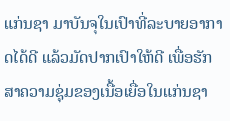ແກ່ນຊາ ມາບັນຈຸໃນເປົາທີ່ລະບາຍອາກາດໄດ້ດີ ແລ້ວມັດປາກເປົາໃຫ້ດີ ເພື່ອຮັກສາຄວາມຊຸ່ມຂອງເນື້ອເຍື່ອໃນແກ່ນຊາ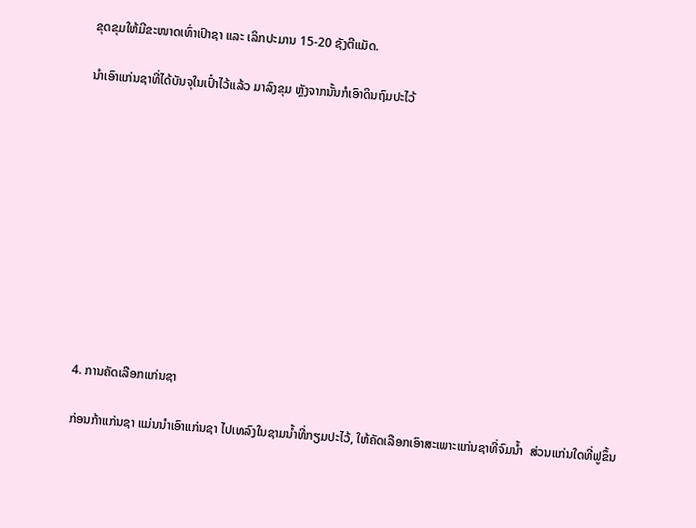ຂຸດຂຸມໃຫ້ມີຂະໜາດເທົ່າເປົາຊາ ແລະ ເລິກປະມານ 15-20 ຊັງຕີແມັດ.

ນໍາເອົາແກ່ນຊາທີ່ໄດ້ບັນຈຸໃນເປົ໋າໄວ້ແລ້ວ ມາລົງຂຸມ ຫຼັງຈາກນັ້ນກໍເອົາດິນຖົມປະໄວ້











4. ການຄັດເລືອກແກ່ນຊາ

ກ່ອນກ້າແກ່ນຊາ ແມ່ນນໍາເອົາແກ່ນຊາ ໄປເທລົງໃນຊາມນໍ້າທີ່ກຽມປະໄວ້, ໃຫ້ຄັດເລືອກເອົາສະເພາະແກ່ນຊາທີ່ຈົມນໍ້າ  ສ່ວນແກ່ນໃດທີ່ຟູຂຶ້ນ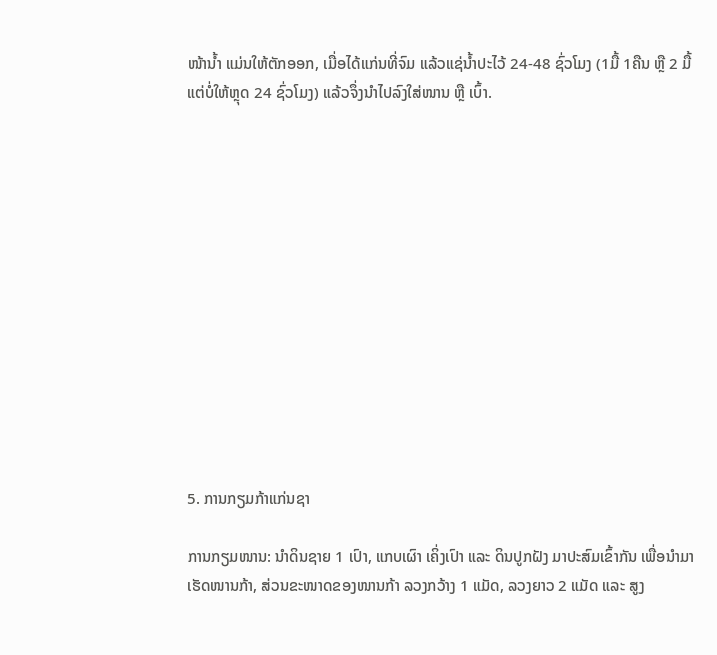ໜ້ານໍ້າ ແມ່ນໃຫ້ຕັກອອກ, ເມື່ອໄດ້ແກ່ນທີ່ຈົມ ແລ້ວແຊ່ນໍ້າປະໄວ້ 24-48 ຊົ່ວໂມງ (1ມື້ 1ຄືນ ຫຼື 2 ມື້ ແຕ່ບໍ່ໃຫ້ຫຼຸດ 24 ຊົ່ວໂມງ) ແລ້ວຈຶ່ງນໍາໄປລົງໃສ່ໜານ ຫຼື ເບົ້າ.













5. ການກຽມກ້າແກ່ນຊາ

ການກຽມໜານ: ນໍາດິນຊາຍ 1 ເປົາ, ແກບເຜົາ ເຄິ່ງເປົາ ແລະ ດິນປູກຝັງ ມາປະສົມເຂົ້າກັນ ເພື່ອນໍາມາເຮັດໜານກ້າ, ສ່ວນຂະໜາດຂອງໜານກ້າ ລວງກວ້າງ 1 ແມັດ, ລວງຍາວ 2 ແມັດ ແລະ ສູງ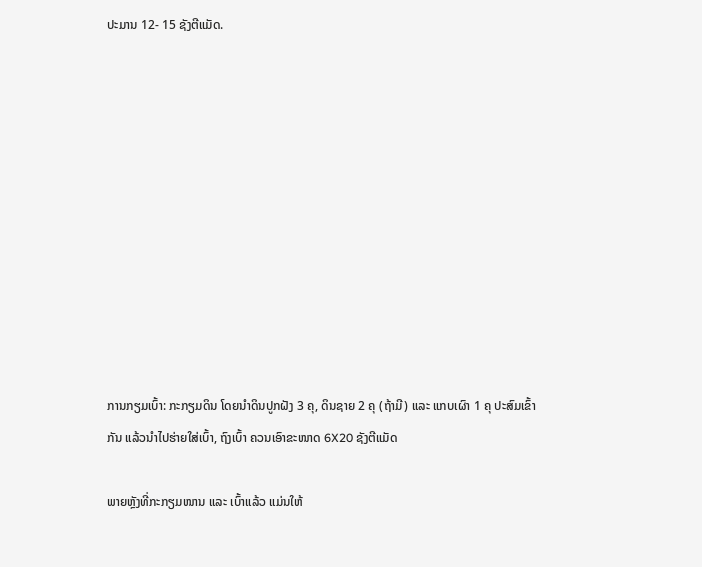ປະມານ 12- 15 ຊັງຕີແມັດ.











ການກຽມເບົ້າ: ກະກຽມດິນ ໂດຍນໍາດິນປູກຝັງ 3 ຄຸ, ດິນຊາຍ 2 ຄຸ (ຖ້າມີ) ແລະ ແກບເຜົາ 1 ຄຸ ປະສົມເຂົ້າກັນ ແລ້ວນໍາໄປຮ່າຍໃສ່ເບົ້າ, ຖົງເບົ້າ ຄວນເອົາຂະໜາດ 6X20 ຊັງຕີແມັດ

ພາຍຫຼັງທີ່ກະກຽມໜານ ແລະ ເບົ້າແລ້ວ ແມ່ນໃຫ້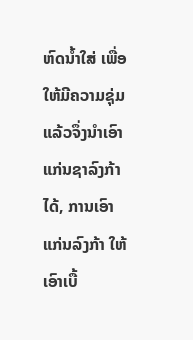ຫົດນໍ້າໃສ່ ເພື່ອໃຫ້ມີຄວາມຊຸ່ມ ແລ້ວຈຶ່ງນໍາເອົາແກ່ນຊາລົງກ້າໄດ້, ການເອົາແກ່ນລົງກ້າ ໃຫ້ເອົາເບື້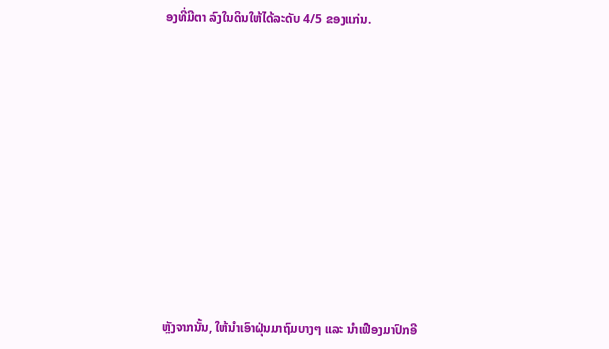ອງທີ່ມີຕາ ລົງໃນດິນໃຫ້ໄດ້ລະດັບ 4/5 ຂອງແກ່ນ.













ຫຼັງຈາກນັ້ນ, ໃຫ້ນໍາເອົາຝຸ່ນມາຖົມບາງໆ ແລະ ນໍາເຟືອງມາປົກອີ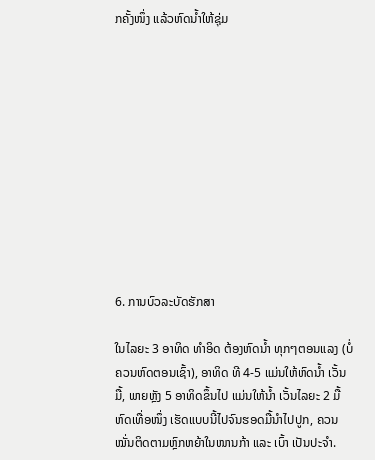ກຄັ້ງໜຶ່ງ ແລ້ວຫົດນໍ້າໃຫ້ຊຸ່ມ











6. ການບົວລະບັດຮັກສາ

ໃນໄລຍະ 3 ອາທິດ ທໍາອິດ ຕ້ອງຫົດນໍ້າ ທຸກໆຕອນແລງ (ບໍ່ຄວນຫົດຕອນເຊົ້າ), ອາທິດ ທີ 4-5 ແມ່ນໃຫ້ຫົດນໍ້າ ເວັ້ນມື້, ພາຍຫຼັງ 5 ອາທິດຂຶ້ນໄປ ແມ່ນໃຫ້ນໍ້າ ເວັ້ນໄລຍະ 2 ມື້ ຫົດເທື່ອໜຶ່ງ ເຮັດແບບນີ້ໄປຈົນຮອດມື້ນໍາໄປປູກ, ຄວນໝັ່ນຕິດຕາມຫຼົກຫຍ້າໃນໜານກ້າ ແລະ ເບົ້າ ເປັນປະຈໍາ.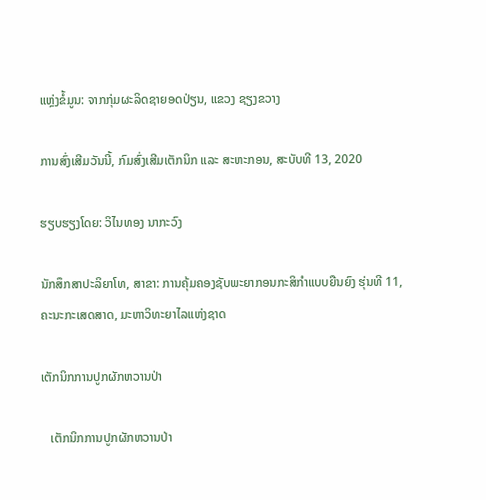ແຫຼ່ງຂໍ້ມູນ: ຈາກກຸ່ມຜະລິດຊາຍອດປ່ຽນ, ແຂວງ ຊຽງຂວາງ

ການສົ່ງເສີມວັນນີ້, ກົມສົ່ງເສີມເຕັກນິກ ແລະ ສະຫະກອນ, ສະບັບທີ 13, 2020

ຮຽບຮຽງໂດຍ: ວິໄນທອງ ນາກະວົງ

ນັກສຶກສາປະລິຍາໂທ, ສາຂາ: ການຄຸ້ມຄອງຊັບພະຍາກອນກະສິກຳແບບຍືນຍົງ ຮຸ່ນທີ 11, ຄະນະກະເສດສາດ, ມະຫາວິທະຍາໄລແຫ່ງຊາດ

ເຕັກນິກການປູກຜັກຫວານປ່າ

   ເຕັກນິກການປູກຜັກຫວານປ່າ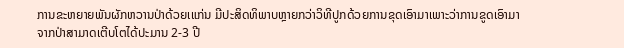ການຂະຫຍາຍພັນຜັກຫວານປ່າດ້ວຍເແກ່ນ ມີປະສິດທິພາບຫຼາຍກວ່າວິທີປູກດ້ວຍການຂຸດເອົາມາເພາະວ່າການຂູດເອົາມາຈາກປ່າສາມາດເຕີບໂຕໄດ້ປະມານ 2-3 ປີ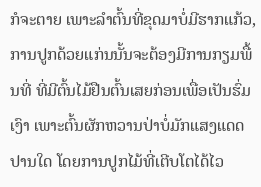ກໍຈະຕາຍ ເພາະລຳຕົ້ນທີ່ຂຸດມາບໍ່ມີຮາກແກ້ວ,ການປູກດ້ວຍແກ່ນນັ້ນຈະຕ້ອງມີການກຽມພື້ນທີ່ ທີ່ມີຕົ້ນໄມ້ຢືນຕົ້ນເສຍກ່ອນເພື່ອເປັນຮົ່ມເງົາ ເພາະຕົ້ນຜັກຫວານປ່າບໍ່ມັກແສງແດດປານໃດ ໂດຍການປູກໄມ້ທີ່ເຕີບໂຕໄດ້ໄວ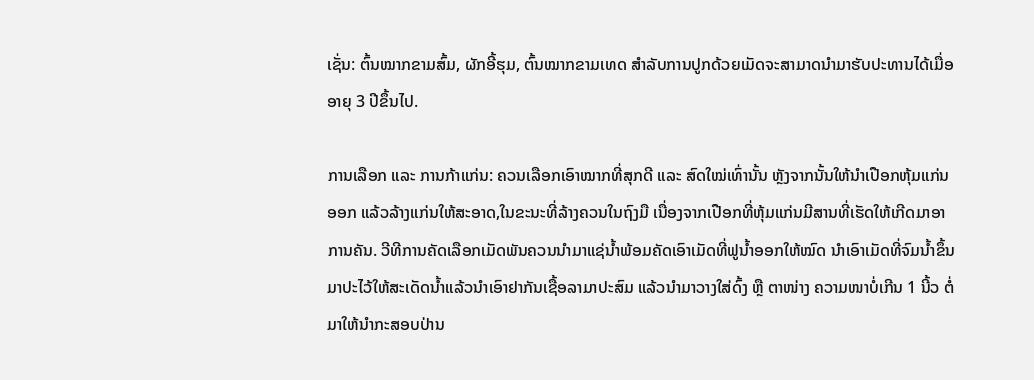ເຊັ່ນ: ຕົ້ນໝາກຂາມສົ້ມ, ຜັກອີ້ຮຸມ, ຕົ້ນໝາກຂາມເທດ ສຳລັບການປູກດ້ວຍເມັດຈະສາມາດນຳມາຮັບປະທານໄດ້ເມື່ອອາຍຸ 3 ປີຂຶ້ນໄປ.

ການເລືອກ ແລະ ການກ້າແກ່ນ: ຄວນເລືອກເອົາໝາກທີ່ສຸກດີ ແລະ ສົດໃໝ່ເທົ່ານັ້ນ ຫຼັງຈາກນັ້ນໃຫ້ນຳເປືອກຫຸ້ມແກ່ນອອກ ແລ້ວລ້າງແກ່ນໃຫ້ສະອາດ,ໃນຂະນະທີ່ລ້າງຄວນໃນຖົງມື ເນື່ອງຈາກເປືອກທີ່ຫຸ້ມແກ່ນມີສານທີ່ເຮັດໃຫ້ເກີດມາອາການຄັນ. ວີທີການຄັດເລືອກເມັດພັນຄວນນຳມາແຊ່ນ້ຳພ້ອມຄັດເອົາເມັດທີ່ຟູນ້ຳອອກໃຫ້ໝົດ ນຳເອົາເມັດທີ່ຈົມນ້ຳຂຶ້ນມາປະໄວ້ໃຫ້ສະເດັດນ້ຳແລ້ວນຳເອົາຢາກັນເຊື້ອລາມາປະສົມ ແລ້ວນຳມາວາງໃສ່ດົ້ງ ຫຼື ຕາໜ່າງ ຄວາມໜາບໍ່ເກີນ 1 ນີ້ວ ຕໍ່ມາໃຫ້ນຳກະສອບປ່ານ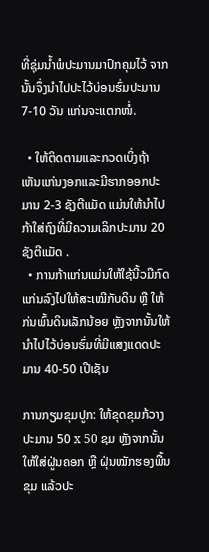ທີ່ຊຸ່ມນ້ຳພໍປະມານມາປົກຄຸມໄວ້ ຈາກນັ້ນຈຶ່ງນຳໄປປະໄວ້ບ່ອນຮົ່ມປະມານ 7-10 ວັນ ແກ່ນຈະແຕກໜໍ່.

  • ໃຫ້ຕິດຕາມແລະກວດເບິ່ງຖ້າເຫັນແກ່ນງອກແລະມີຮາກອອກປະມານ 2-3 ຊັງຕີແມັດ ແມ່ນໃຫ້ນຳໄປກ້າໃສ່ຖົງທີ່ມີຄວາມເລິກປະມານ 20 ຊັງຕີແມັດ .
  • ການກ້າແກ່ນແມ່ນໃຫ້ໃຊ້ນີ້ວມືກົດແກ່ນລົງໄປໃຫ້ສະເໝີກັບດິນ ຫຼື ໃຫ້ກ່ນພົ້ນດິນເລັກນ້ອຍ ຫຼັງຈາກນັ້ນໃຫ້ນຳໄປໄວ້ບ່ອນຮົ່ມທີ່ມີແສງແດດປະມານ 40-50 ເປີເຊັນ

ການກຽມຂຸມປູກ: ໃຫ້ຂຸດຂຸມກ້ວາງປະມານ 50 x 50 ຊມ ຫຼັງຈາກນັ້ນໃຫ້ໃສ່ຝູ່ນຄອກ ຫຼື ຝຸ່ນໝັກຮອງພື້ນຂຸມ ແລ້ວປະ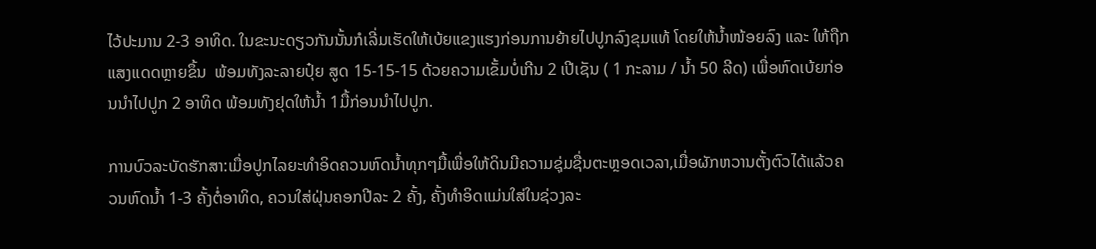ໄວ້ປະມານ 2-3 ອາທິດ. ໃນຂະນະດຽວກັນນັ້ນກໍເລີ່ມເຮັດໃຫ້ເບ້ຍແຂງແຮງກ່ອນການຍ້າຍໄປປູກລົງຂຸມແທ້ ໂດຍໃຫ້ນ້ຳໜ້ອຍລົງ ແລະ ໃຫ້ຖືກແສງແດດຫຼາຍຂຶ້ນ  ພ້ອມທັງລະລາຍປຸ໋ຍ ສູດ 15-15-15 ດ້ວຍຄວາມເຂັ້ມບໍ່ເກີນ 2 ເປີເຊັນ ( 1 ກະລາມ / ນ້ຳ 50 ລີດ) ເພື່ອຫົດເບ້ຍກ່ອນນຳໄປປູກ 2 ອາທິດ ພ້ອມທັງຢຸດໃຫ້ນ້ຳ 1ມື້ກ່ອນນຳໄປປູກ.

ການບົວລະບັດຮັກສາ:ເມື່ອປູກໄລຍະທໍາອິດຄວນຫົດນໍ້າທຸກໆມື້ເພື່ອໃຫ້ດິນມີຄວາມຊຸ່ມຊື່ນຕະຫຼອດເວລາ,ເມື່ອຜັກຫວານຕັ້ງຕົວໄດ້ແລ້ວຄວນຫົດນ້ຳ 1-3 ຄັ້ງຕໍ່ອາທິດ, ຄວນໃສ່ຝຸ່ນຄອກປີລະ 2 ຄັ້ງ, ຄັ້ງທໍາອິດແມ່ນໃສ່ໃນຊ່ວງລະ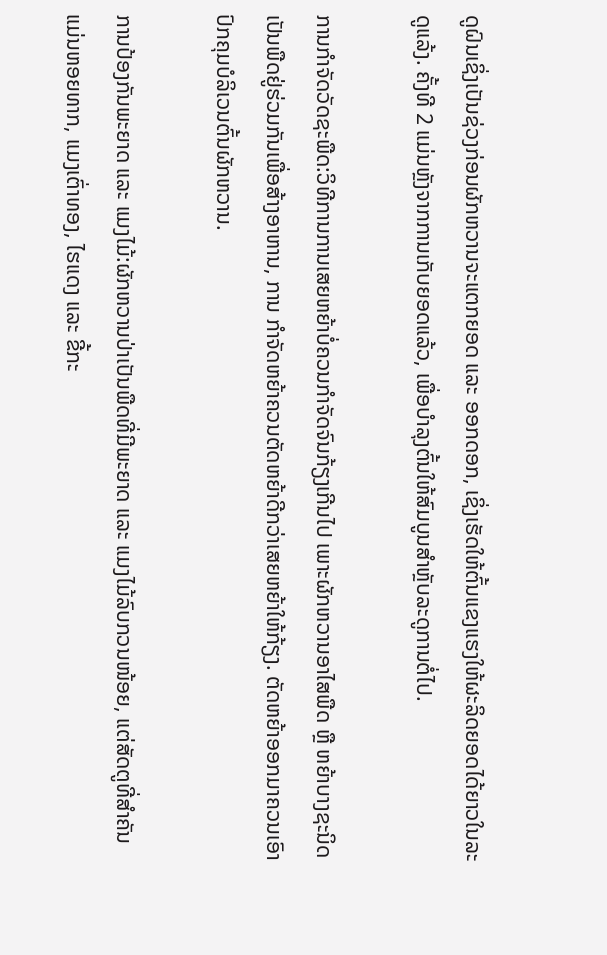ດູຝົນເຊິ່ງເປັນຊ່ວງກ່ອນຜັກຫວານຈະແຕກຍອດ ແລະ ອອກດອກ, ເຊິ່ງເຮັດໃຫ້ຕົ້ນແຂງແຮງໃຫ້ຜະລິດຍອດໄດ້ຍາວໃນລະດູແລ້ງ. ຄັ້ງທີ 2 ແມ່ນຫຼັງຈາກການເກັບຍອດແລ້ວ, ເພື່ອບໍາລຸງຕົ້ນໃຫ້ສົມບູນສໍາຫຼັບລະດູການຕໍ່ໄປ.

ການກໍາຈັດວັດຊະພືດ:ວິທີການການເສຍຫຍ້າບໍ່ຄວນກໍາຈັດຈົນກ້ຽງເກີນໄປ ເພາະຜັກຫວານອາໄສພືດ ຫຼື ຫຍ້າບາງຊະນິດເປັນພືດຢູ່ຮ່ວມກັນເພື່ອສ້າງອາຫານ, ການ ກໍາຈັດຫຍ້າຄວນຕັດຫຍ້າດີກວ່າເສຍຫຍ້າໃຫ້ກ້ຽງ. ຕັດຫຍ້າອອກມາຄວນເອົາປົກຄຸມບໍລິເວນຕົ້ນຜັກຫວານ.

ການປ້ອງກັນພະຍາດ ແລະ ແມງໄມ້:ຜັກຫວານປ່າເປັນພືດທີ່ມີພະຍາດ ແລະ ແມງໄມ້ລົບກວນໜ້ອຍ, ແຕ່ສັດຕູທີ່ສໍາຄັນແມ່ນຫອຍທາກ, ແມງເຕົ່າທອງ, ໄຮແດງ ແລະ ຂີ້ກະ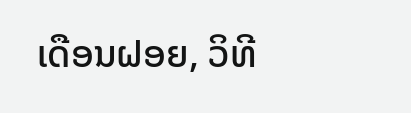ເດືອນຝອຍ, ວິທີ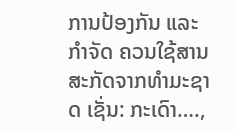ການປ້ອງກັນ ແລະ ກໍາຈັດ ຄວນໃຊ້ສານສະກັດຈາກທໍາມະຊາດ ເຊັ່ນ: ກະເດົາ….,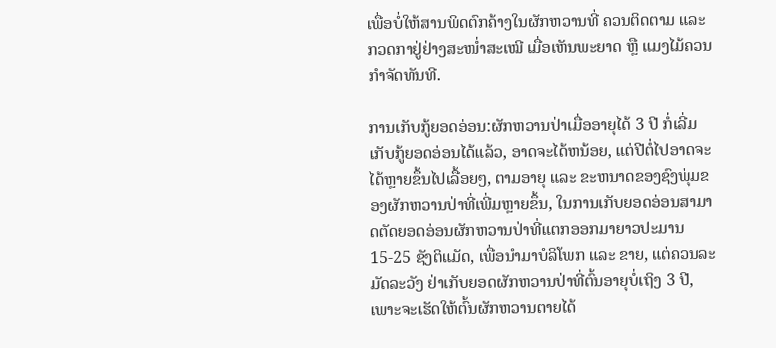ເພື່ອບໍ່ໃຫ້ສານພິດຕົກຄ້າງໃນຜັກຫວານທີ່ ຄວນຕິດຕາມ ແລະ ກວດກາຢູ່ຢ່າງສະໜ່ຳສະເໝີ ເມື່ອເຫັນພະຍາດ ຫຼື ແມງໄມ້ຄວນກໍາຈັດທັນທີ.

ການເກັບກູ້ຍອດອ່ອນ:ຜັກຫວານປ່າເມື່ອອາຍຸໄດ້ 3 ປີ ກໍ່ເລີ່ມເກັບກູ້ຍອດອ່ອນໄດ້ແລ້ວ, ອາດຈະໄດ້ຫນ້ອຍ, ແຕ່ປີຕໍ່ໄປອາດຈະໄດ້ຫຼາຍຂຶ້ນໄປເລື້ອຍໆ, ຕາມອາຍຸ ແລະ ຂະຫນາດຂອງຊົງພຸ່ມຂອງຜັກຫວານປ່າທີ່ເພີ່ມຫຼາຍຂຶ້ນ, ໃນການເກັບຍອດອ່ອນສາມາດຕັດຍອດອ່ອນຜັກຫວານປ່າທີ່ແຕກອອກມາຍາວປະມານ 15-25 ຊັງຕິແມັດ, ເພື່ອນໍາມາບໍລິໂພກ ແລະ ຂາຍ, ແຕ່ຄວນລະມັດລະວັງ ຢ່າເກັບຍອດຜັກຫວານປ່າທີ່ຕົ້ນອາຍຸບໍ່ເຖິງ 3 ປີ, ເພາະຈະເຮັດໃຫ້ຕົ້ນຜັກຫວານຕາຍໄດ້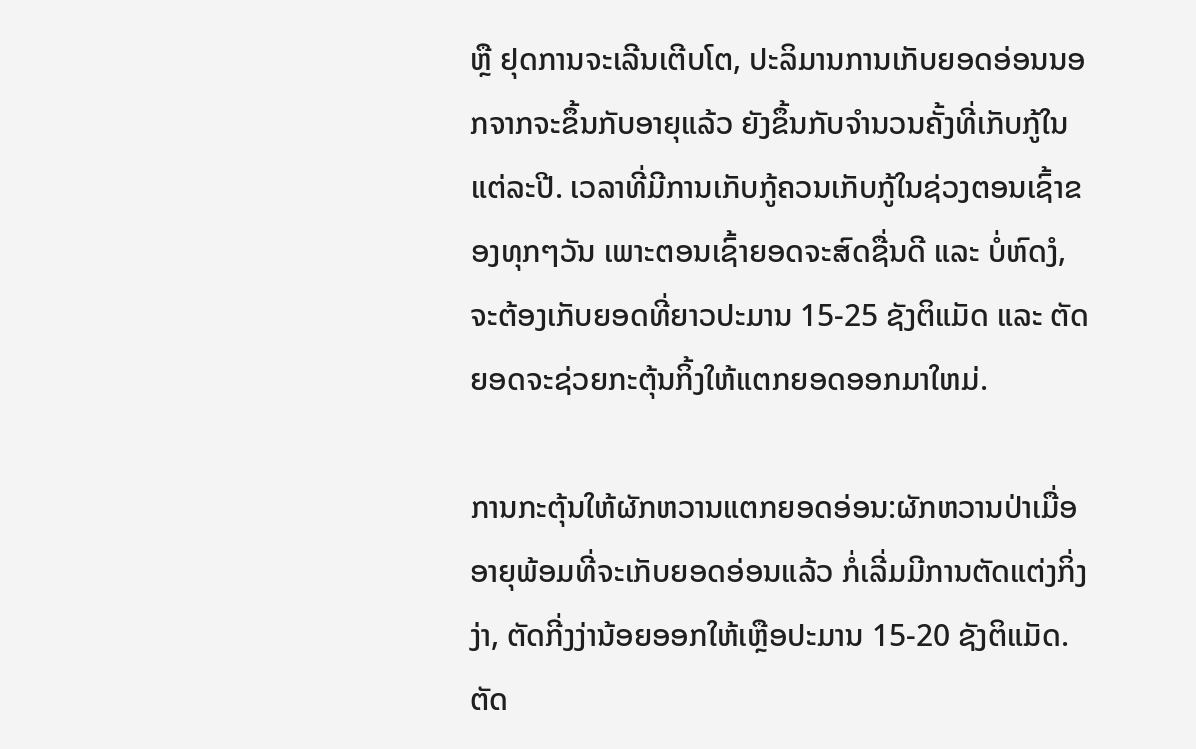ຫຼື ຢຸດການຈະເລີນເຕີບໂຕ, ປະລິມານການເກັບຍອດອ່ອນນອກຈາກຈະຂຶ້ນກັບອາຍຸແລ້ວ ຍັງຂຶ້ນກັບຈໍານວນຄັ້ງທີ່ເກັບກູ້ໃນແຕ່ລະປີ. ເວລາທີ່ມີການເກັບກູ້ຄວນເກັບກູ້ໃນຊ່ວງຕອນເຊົ້າຂອງທຸກໆວັນ ເພາະຕອນເຊົ້າຍອດຈະສົດຊື່ນດີ ແລະ ບໍ່ຫົດງໍ, ຈະຕ້ອງເກັບຍອດທີ່ຍາວປະມານ 15-25 ຊັງຕິແມັດ ແລະ ຕັດຍອດຈະຊ່ວຍກະຕຸ້ນກິ້ງໃຫ້ແຕກຍອດອອກມາໃຫມ່.

ການກະຕຸ້ນໃຫ້ຜັກຫວານແຕກຍອດອ່ອນ:ຜັກຫວານປ່າເມື່ອອາຍຸພ້ອມທີ່ຈະເກັບຍອດອ່ອນແລ້ວ ກໍ່ເລີ່ມມີການຕັດແຕ່ງກິ່ງງ່າ, ຕັດກີ່ງງ່ານ້ອຍອອກໃຫ້ເຫຼືອປະມານ 15-20 ຊັງຕິແມັດ. ຕັດ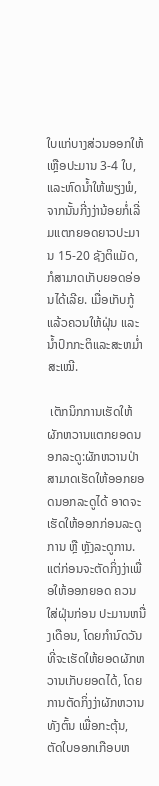ໃບແກ່ບາງສ່ວນອອກໃຫ້ ເຫຼືອປະມານ 3-4 ໃບ, ແລະຫົດນ້ຳໃຫ້ພຽງພໍ, ຈາກນັ້ນກີ່ງງ່ານ້ອຍກໍ່ເລີ່ມແຕກຍອດຍາວປະມານ 15-20 ຊັງຕິແມັດ, ກໍສາມາດເກັບຍອດອ່ອນໄດ້ເລີຍ. ເມື່ອເກັບກູ້ແລ້ວຄວນໃຫ້ຝຸ່ນ ແລະ ນ້ຳປົກກະຕິແລະສະຫມໍ່າສະເໝີ.

 ເຕັກນິກການເຮັດໃຫ້ຜັກຫວານແຕກຍອດນອກລະດູ:ຜັກຫວານປ່າສາມາດເຮັດໃຫ້ອອກຍອດນອກລະດູໄດ້ ອາດຈະເຮັດໃຫ້ອອກກ່ອນລະດູການ ຫຼື ຫຼັງລະດູການ. ແຕ່ກ່ອນຈະຕັດກິ່ງງ່າເພື່ອໃຫ້ອອກຍອດ ຄວນໃສ່ຝຸ່ນກ່ອນ ປະມານຫນື່ງເດືອນ, ໂດຍກໍານົດວັນທີ່ຈະເຮັດໃຫ້ຍອດຜັກຫວານເກັບຍອດໄດ້, ໂດຍການຕັດກິ່ງງ່າຜັກຫວານທັງຕົ້ນ ເພື່ອກະຕຸ້ນ, ຕັດໃບອອກເກືອບຫ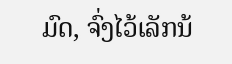ມົດ, ຈົ່ງໄວ້ເລັກນ້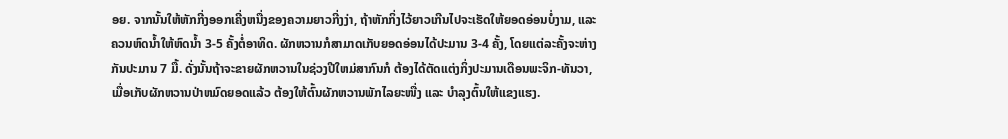ອຍ. ຈາກນັ້ນໃຫ້ຫັກກີ່ງອອກເຄີ່ງຫນື່ງຂອງຄວາມຍາວກີ່ງງ່າ, ຖ້າຫັກກິ່ງໄວ້ຍາວເກີນໄປຈະເຮັດໃຫ້ຍອດອ່ອນບໍ່ງາມ, ແລະຄວນຫົດນໍ້າໃຫ້ຫົດນ້ຳ 3-5 ຄັ້ງຕໍ່ອາທິດ. ຜັກຫວານກໍສາມາດເກັບຍອດອ່ອນໄດ້ປະມານ 3-4 ຄັ້ງ, ໂດຍແຕ່ລະຄັ້ງຈະຫ່າງກັນປະມານ 7 ມື້. ດັ່ງນັ້ນຖ້າຈະຂາຍຜັກຫວານໃນຊ່ວງປີໃຫມ່ສາກົນກໍ ຕ້ອງໄດ້ຕັດແຕ່ງກິ່ງປະມານເດືອນພະຈິກ-ທັນວາ, ເມື່ອເກັບຜັກຫວານປ່າຫມົດຍອດແລ້ວ ຕ້ອງໃຫ້ຕົ້ນຜັກຫວານພັກໄລຍະໜື່ງ ແລະ ບໍາລຸງຕົ້ນໃຫ້ແຂງແຮງ.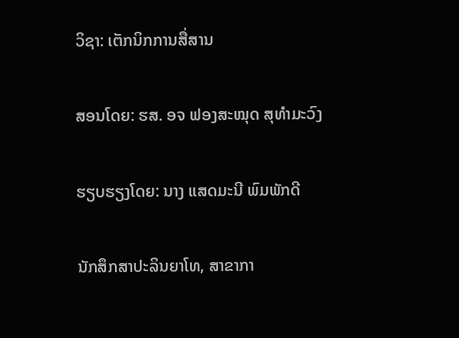ວິຊາ: ເຕັກນິກການສື່ສານ

ສອນໂດຍ: ຮສ. ອຈ ຟອງສະໝຸດ ສຸທໍາມະວົງ

ຮຽບຮຽງໂດຍ: ນາງ ແສດມະນີ ພົມພັກດີ

ນັກສຶກສາປະລິນຍາໂທ, ສາຂາກາ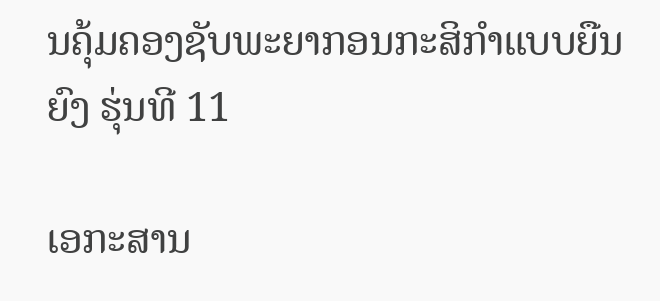ນຄຸ້ມຄອງຊັບພະຍາກອນກະສິກຳແບບຍືນຍົງ ຮຸ່ນທີ 11

ເອກະສານ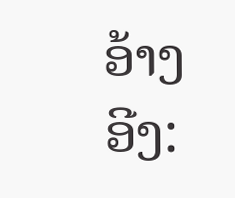ອ້າງອີງ: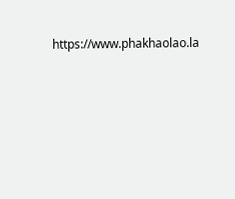https://www.phakhaolao.la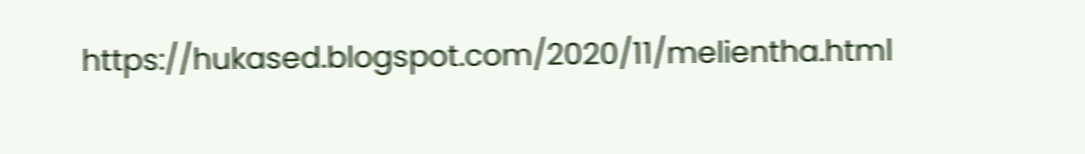https://hukased.blogspot.com/2020/11/melientha.html